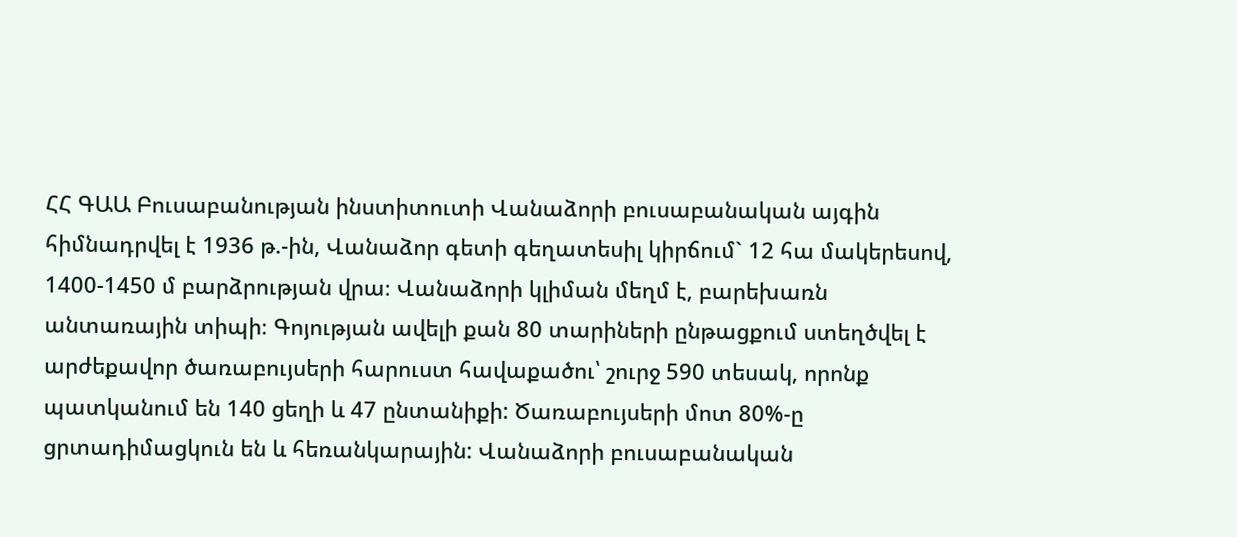ՀՀ ԳԱԱ Բուսաբանության ինստիտուտի Վանաձորի բուսաբանական այգին հիմնադրվել է 1936 թ.-ին, Վանաձոր գետի գեղատեսիլ կիրճում` 12 հա մակերեսով, 1400-1450 մ բարձրության վրա։ Վանաձորի կլիման մեղմ է, բարեխառն անտառային տիպի։ Գոյության ավելի քան 80 տարիների ընթացքում ստեղծվել է արժեքավոր ծառաբույսերի հարուստ հավաքածու՝ շուրջ 590 տեսակ, որոնք պատկանում են 140 ցեղի և 47 ընտանիքի: Ծառաբույսերի մոտ 80%-ը ցրտադիմացկուն են և հեռանկարային: Վանաձորի բուսաբանական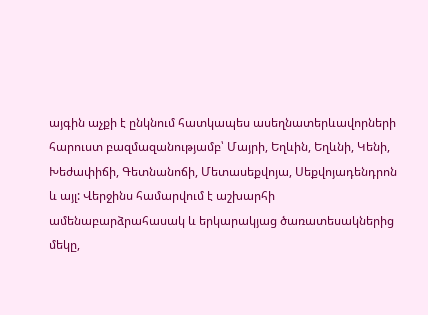այգին աչքի է ընկնում հատկապես ասեղնատերևավորների հարուստ բազմազանությամբ՝ Մայրի, Եղևին, Եղևնի, Կենի, Խեժափիճի, Գետնանոճի, Մետասեքվոյա, Սեքվոյադենդրոն և այլ: Վերջինս համարվում է աշխարհի ամենաբարձրահասակ և երկարակյաց ծառատեսակներից մեկը,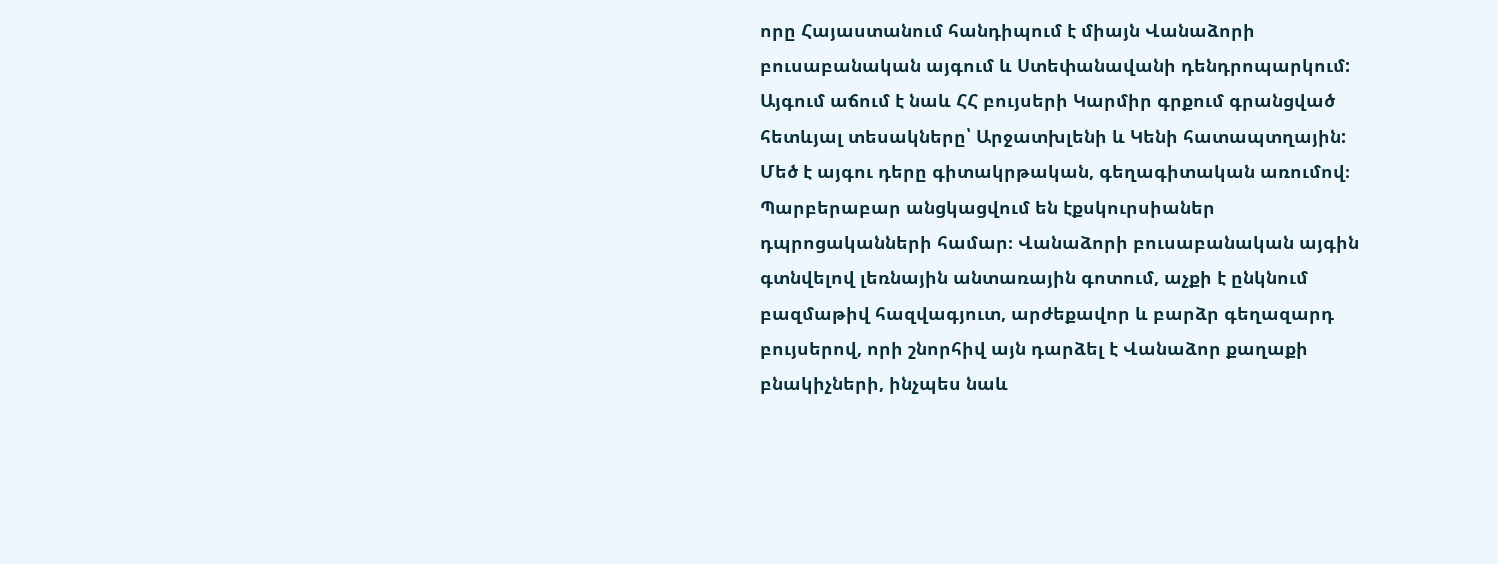որը Հայաստանում հանդիպում է միայն Վանաձորի բուսաբանական այգում և Ստեփանավանի դենդրոպարկում: Այգում աճում է նաև ՀՀ բույսերի Կարմիր գրքում գրանցված հետևյալ տեսակները՝ Արջատխլենի և Կենի հատապտղային: Մեծ է այգու դերը գիտակրթական, գեղագիտական առումով։ Պարբերաբար անցկացվում են էքսկուրսիաներ դպրոցականների համար։ Վանաձորի բուսաբանական այգին գտնվելով լեռնային անտառային գոտում, աչքի է ընկնում բազմաթիվ հազվագյուտ, արժեքավոր և բարձր գեղազարդ բույսերով, որի շնորհիվ այն դարձել է Վանաձոր քաղաքի բնակիչների, ինչպես նաև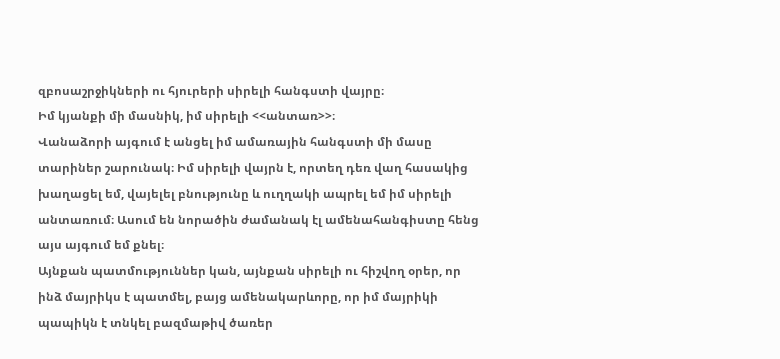զբոսաշրջիկների ու հյուրերի սիրելի հանգստի վայրը։
Իմ կյանքի մի մասնիկ, իմ սիրելի <<անտառ>>։
Վանաձորի այգում է անցել իմ ամառային հանգստի մի մասը տարիներ շարունակ։ Իմ սիրելի վայրն է, որտեղ դեռ վաղ հասակից խաղացել եմ, վայելել բնությունը և ուղղակի ապրել եմ իմ սիրելի անտառում։ Ասում են նորածին ժամանակ էլ ամենահանգիստը հենց այս այգում եմ քնել։
Այնքան պատմություններ կան, այնքան սիրելի ու հիշվող օրեր, որ ինձ մայրիկս է պատմել, բայց ամենակարևորը, որ իմ մայրիկի պապիկն է տնկել բազմաթիվ ծառեր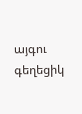այգու գեղեցիկ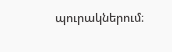պուրակներում։